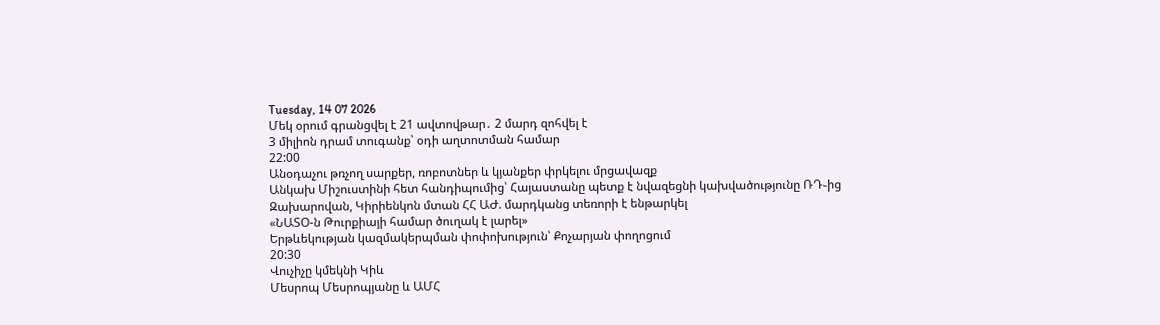Tuesday, 14 07 2026
Մեկ օրում գրանցվել է 21 ավտովթար․ 2 մարդ զոհվել է
3 միլիոն դրամ տուգանք՝ օդի աղտոտման համար
22:00
Անօդաչու թռչող սարքեր, ռոբոտներ և կյանքեր փրկելու մրցավազք
Անկախ Միշուստինի հետ հանդիպումից՝ Հայաստանը պետք է նվազեցնի կախվածությունը ՌԴ֊ից
Զախարովան, Կիրիենկոն մտան ՀՀ ԱԺ. մարդկանց տեռորի է ենթարկել
«ՆԱՏՕ-ն Թուրքիայի համար ծուղակ է լարել»
Երթևեկության կազմակերպման փոփոխություն՝ Քոչարյան փողոցում
20:30
Վուչիչը կմեկնի Կիև
Մեսրոպ Մեսրոպյանը և ԱՄՀ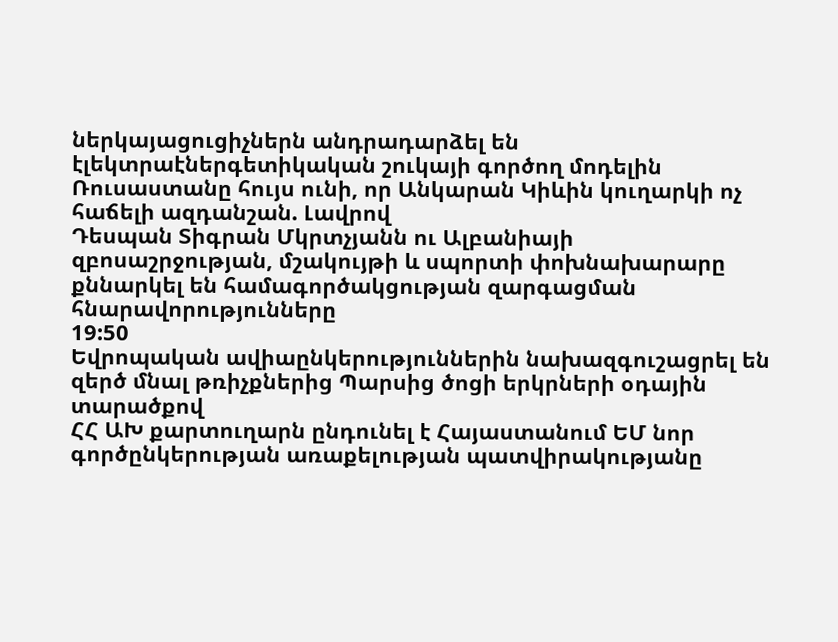ներկայացուցիչներն անդրադարձել են էլեկտրաէներգետիկական շուկայի գործող մոդելին
Ռուսաստանը հույս ունի, որ Անկարան Կիևին կուղարկի ոչ հաճելի ազդանշան. Լավրով
Դեսպան Տիգրան Մկրտչյանն ու Ալբանիայի զբոսաշրջության, մշակույթի և սպորտի փոխնախարարը քննարկել են համագործակցության զարգացման հնարավորությունները
19:50
Եվրոպական ավիաընկերություններին նախազգուշացրել են զերծ մնալ թռիչքներից Պարսից ծոցի երկրների օդային տարածքով
ՀՀ ԱԽ քարտուղարն ընդունել է Հայաստանում ԵՄ նոր գործընկերության առաքելության պատվիրակությանը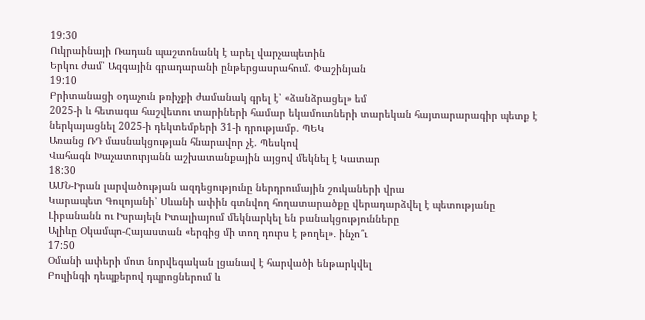19:30
Ուկրաինայի Ռադան պաշտոնանկ է արել վարչապետին
Երկու ժամ՝ Ազգային գրադարանի ընթերցասրահում. Փաշինյան
19:10
Բրիտանացի օդաչուն թռիչքի ժամանակ գրել է՝ «ձանձրացել» եմ
2025-ի և հետագա հաշվետու տարիների համար եկամուտների տարեկան հայտարարագիր պետք է ներկայացնել 2025-ի դեկտեմբերի 31-ի դրությամբ. ՊԵԿ
Առանց ՌԴ մասնակցության հնարավոր չէ. Պեսկով
Վահագն Խաչատուրյանն աշխատանքային այցով մեկնել է Կատար
18:30
ԱՄՆ-Իրան լարվածության ազդեցությունը ներդրումային շուկաների վրա
Կարապետ Գուլոյանի՝ Սևանի ափին գտնվող հողատարածքը վերադարձվել է պետությանը
Լիբանանն ու Իսրայելն Իտալիայում մեկնարկել են բանակցությունները
Ալիևը Օկամպո-Հայաստան «երգից մի տող դուրս է թողել»․ ինչո՞ւ
17:50
Օմանի ափերի մոտ նորվեգական լցանավ է հարվածի ենթարկվել
Բուլինգի դեպքերով դպրոցներում և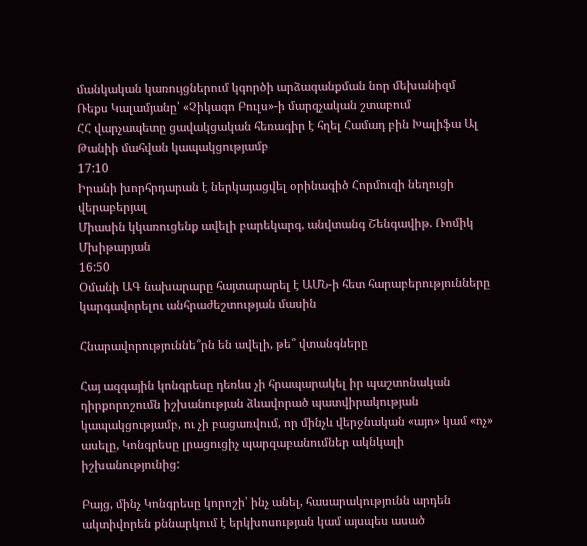մանկական կառույցներում կգործի արձագանքման նոր մեխանիզմ
Ռեքս Կալամյանը՝ «Չիկագո Բուլս»-ի մարզչական շտաբում
ՀՀ վարչապետը ցավակցական հեռագիր է հղել Համադ բին Խալիֆա Ալ Թանիի մահվան կապակցությամբ
17:10
Իրանի խորհրդարան է ներկայացվել օրինագիծ Հորմուզի նեղուցի վերաբերյալ
Միասին կկառուցենք ավելի բարեկարգ, անվտանգ Շենգավիթ. Ռոմիկ Մխիթարյան
16:50
Օմանի ԱԳ նախարարը հայտարարել է ԱՄՆ-ի հետ հարաբերությունները կարգավորելու անհրաժեշտության մասին

Հնարավորություննե՞րն են ավելի, թե՞ վտանգները

Հայ ազգային կոնգրեսը դեռևս չի հրապարակել իր պաշտոնական դիրքորոշումն իշխանության ձևավորած պատվիրակության կապակցությամբ, ու չի բացառվում, որ մինչև վերջնական «այո» կամ «ոչ» ասելը, Կոնգրեսը լրացուցիչ պարզաբանումներ ակնկալի իշխանությունից:

Բայց, մինչ Կոնգրեսը կորոշի՝ ինչ անել, հասարակությունն արդեն ակտիվորեն քննարկում է երկխոսության կամ այսպես ասած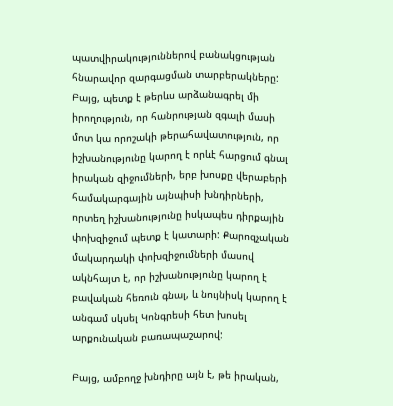պատվիրակություններով բանակցության հնարավոր զարգացման տարբերակները: Բայց, պետք է թերևս արձանագրել մի իրողություն, որ հանրության զգալի մասի մոտ կա որոշակի թերահավատություն, որ իշխանությունը կարող է որևէ հարցում գնալ իրական զիջումների, երբ խոսքը վերաբերի համակարգային այնպիսի խնդիրների, որտեղ իշխանությունը իսկապես դիրքային փոխզիջում պետք է կատարի: Քարոզչական մակարդակի փոխզիջումների մասով ակնհայտ է, որ իշխանությունը կարող է բավական հեռուն գնալ, և նույնիսկ կարող է անգամ սկսել Կոնգրեսի հետ խոսել արքունական բառապաշարով:

Բայց, ամբողջ խնդիրը այն է, թե իրական,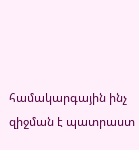համակարգային ինչ զիջման է պատրաստ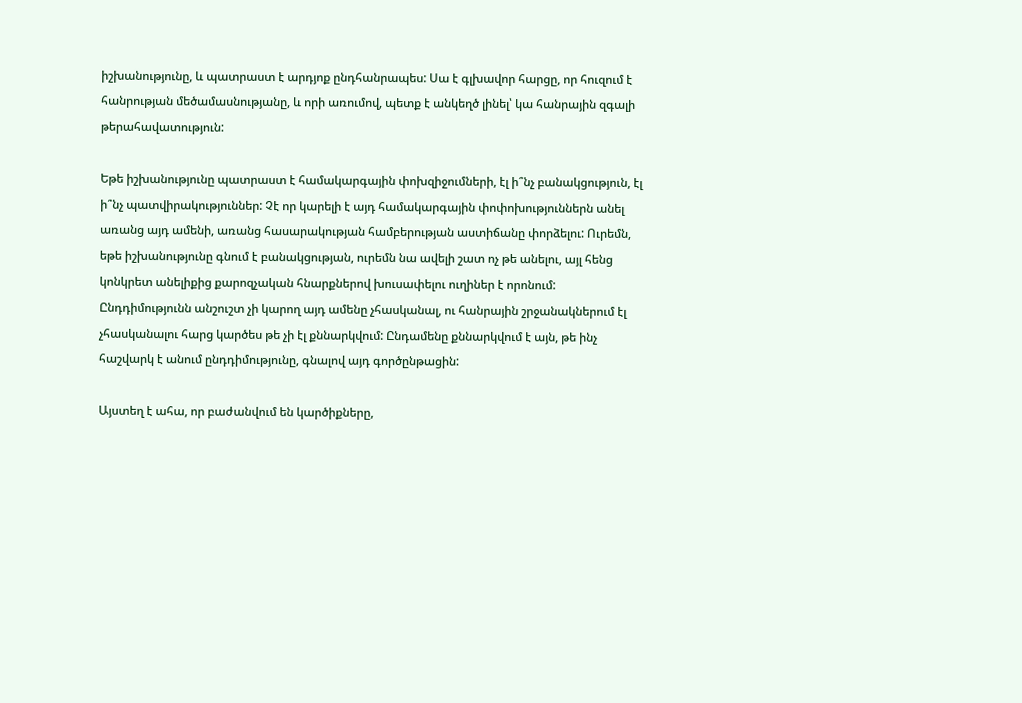իշխանությունը, և պատրաստ է արդյոք ընդհանրապես: Սա է գլխավոր հարցը, որ հուզում է հանրության մեծամասնությանը, և որի առումով, պետք է անկեղծ լինել՝ կա հանրային զգալի թերահավատություն:

Եթե իշխանությունը պատրաստ է համակարգային փոխզիջումների, էլ ի՞նչ բանակցություն, էլ ի՞նչ պատվիրակություններ: Չէ որ կարելի է այդ համակարգային փոփոխություններն անել առանց այդ ամենի, առանց հասարակության համբերության աստիճանը փորձելու: Ուրեմն, եթե իշխանությունը գնում է բանակցության, ուրեմն նա ավելի շատ ոչ թե անելու, այլ հենց կոնկրետ անելիքից քարոզչական հնարքներով խուսափելու ուղիներ է որոնում: Ընդդիմությունն անշուշտ չի կարող այդ ամենը չհասկանալ, ու հանրային շրջանակներում էլ չհասկանալու հարց կարծես թե չի էլ քննարկվում: Ընդամենը քննարկվում է այն, թե ինչ հաշվարկ է անում ընդդիմությունը, գնալով այդ գործընթացին:

Այստեղ է ահա, որ բաժանվում են կարծիքները,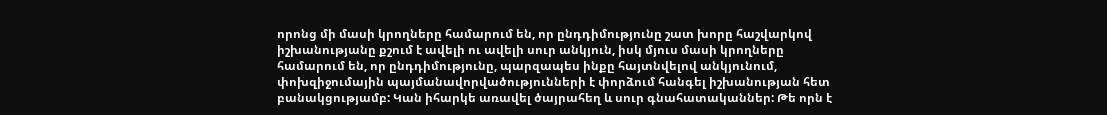որոնց մի մասի կրողները համարում են, որ ընդդիմությունը շատ խորը հաշվարկով իշխանությանը քշում է ավելի ու ավելի սուր անկյուն, իսկ մյուս մասի կրողները համարում են, որ ընդդիմությունը, պարզապես ինքը հայտնվելով անկյունում, փոխզիջումային պայմանավորվածությունների է փորձում հանգել իշխանության հետ բանակցությամբ: Կան իհարկե առավել ծայրահեղ և սուր գնահատականներ: Թե որն է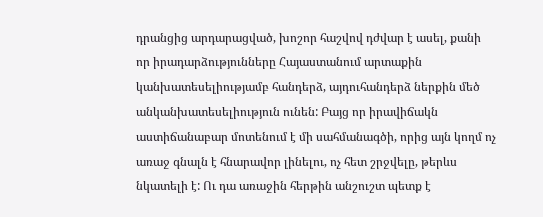դրանցից արդարացված, խոշոր հաշվով դժվար է ասել, քանի որ իրադարձությունները Հայաստանում արտաքին կանխատեսելիությամբ հանդերձ, այդուհանդերձ ներքին մեծ անկանխատեսելիություն ունեն: Բայց որ իրավիճակն աստիճանաբար մոտենում է մի սահմանագծի, որից այն կողմ ոչ առաջ գնալն է հնարավոր լինելու, ոչ հետ շրջվելը, թերևս նկատելի է: Ու դա առաջին հերթին անշուշտ պետք է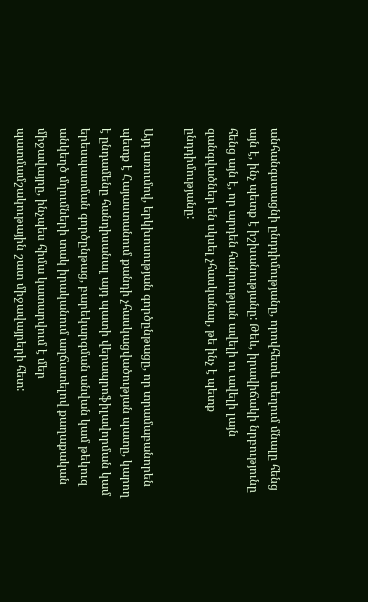անհանգստացնի ընդդիմությանը, որովհետև տեղում մնալը հենց այն է, ինչ պետք է իշխանությանը: Թեև, իրավիճակի նրբությունը հենց այն է, որ արդեն հանրության ավելի ու ավելի լայն զանգվածներ են սկսել չհասկանալ, թե ինչ է պետք ընդդիմությանը:

Այդ առումով, երկխոսության գործընթացը, որ տրամաբանորեն պետք է Հայաստանում քանդի չհասկացվածության պատը, կարող է ընդամենը հանդիսանալ այդ պատի վերապրոֆիլավորման կամ երեսպատման գործընթաց, բարեկարգման անվան կամ թեկուզ անկեղծ մղումների տակ իրականում աղճատելով քաղաքական միջավայրը, ինչպես հիմա կատարվում է մեր պատմամշակութային շատ միջավայրերի հետ: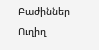Բաժիններ
Ուղիղ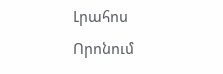Լրահոս
Որոնում